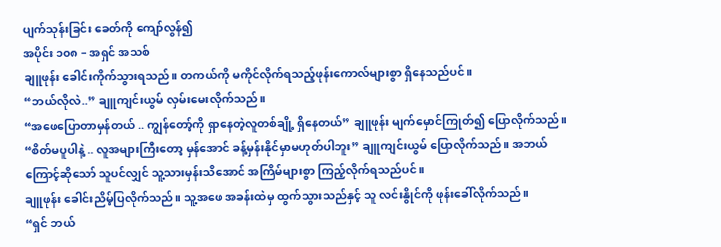ပျက်သုန်းခြင်း ခေတ်ကို ကျော်လွန်၍
အပိုင်း ၁၀၈ – အရှင် အသစ်
ချူဖုန်း ခေါင်းကိုက်သွားရသည်။ တကယ်ကို မကိုင်လိုက်ရသည့်ဖုန်းကောလ်များစွာ ရှိနေသည်ပင်။
“ဘယ်လိုလဲ..” ချူကျင်းယွမ် လှမ်းမေးလိုက်သည်။
“အဖေပြောတာမှန်တယ် .. ကျွန်တော့်ကို ရှာနေတဲ့လူတစ်ချို့ ရှိနေတယ်” ချူဖုန်း မျက်မှောင်ကြုတ်၍ ပြောလိုက်သည်။
“စိတ်မပူပါနဲ့ .. လူအများကြီးတော့ မှန်အောင် ခန့်မှန်းနိုင်မှာမဟုတ်ပါဘူး” ချူကျင်းယွမ် ပြောလိုက်သည်။ အဘယ်ကြောင့်ဆိုသော် သူပင်လျှင် သူ့သားမှန်းသိအောင် အကြိမ်များစွာ ကြည့်လိုက်ရသည်ပင်။
ချူဖုန်း ခေါင်းညိမ့်ပြလိုက်သည်။ သူ့အဖေ အခန်းထဲမှ ထွက်သွားသည်နှင့် သူ လင်းနွိုင်ကို ဖုန်းခေါ်လိုက်သည်။
“ရှင် ဘယ်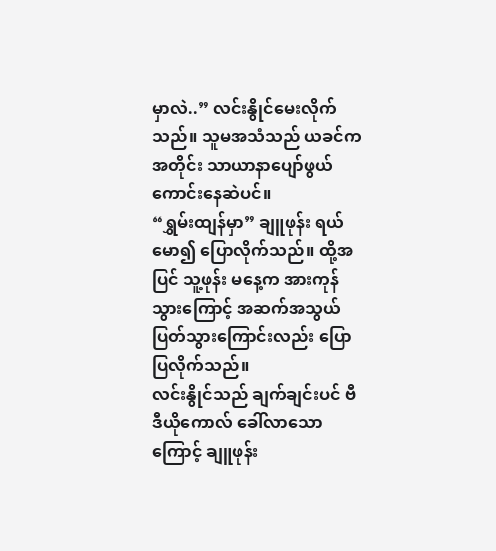မှာလဲ..” လင်းနွိုင်မေးလိုက်သည်။ သူမအသံသည် ယခင်ကအတိုင်း သာယာနာပျော်ဖွယ် ကောင်းနေဆဲပင်။
“ရွှမ်းထျန်မှာ” ချူဖုန်း ရယ်မော၍ ပြောလိုက်သည်။ ထို့အပြင် သူ့ဖုန်း မနေ့က အားကုန်သွားကြောင့် အဆက်အသွယ်ပြတ်သွားကြောင်းလည်း ပြောပြလိုက်သည်။
လင်းနွိုင်သည် ချက်ချင်းပင် ဗီဒီယိုကောလ် ခေါ်လာသောကြောင့် ချူဖုန်း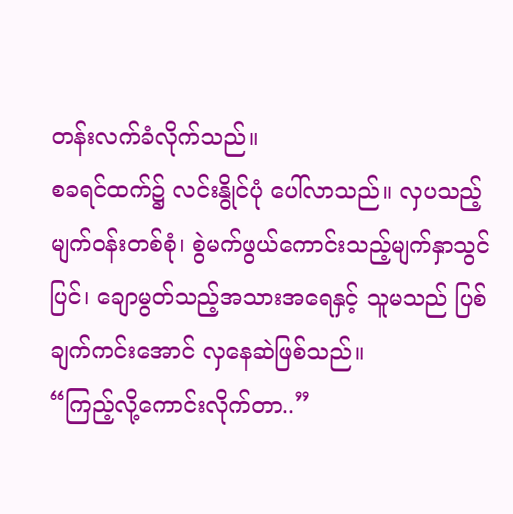တန်းလက်ခံလိုက်သည်။
စခရင်ထက်၌ လင်းနွိုင်ပုံ ပေါ်လာသည်။ လှပသည့်မျက်ဝန်းတစ်စုံ၊ စွဲမက်ဖွယ်ကောင်းသည့်မျက်နှာသွင်ပြင်၊ ချောမွတ်သည့်အသားအရေနှင့် သူမသည် ပြစ်ချက်ကင်းအောင် လှနေဆဲဖြစ်သည်။
“ကြည့်လို့ကောင်းလိုက်တာ..”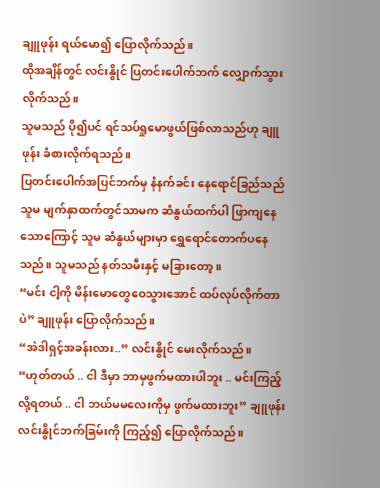ချူဖုန်း ရယ်မော၍ ပြောလိုက်သည်။
ထိုအချိန်တွင် လင်းနွိုင် ပြတင်းပေါက်ဘက် လျှောက်သွားလိုက်သည်။
သူမသည် ပို၍ပင် ရင်သပ်ရှုမောဖွယ်ဖြစ်လာသည်ဟု ချူဖုန်း ခံစားလိုက်ရသည်။
ပြတင်းပေါက်အပြင်ဘက်မှ နံနက်ခင်း နေရောင်ခြည်သည် သူမ မျက်နှာထက်တွင်သာမက ဆံနွယ်ထက်ပါ ဖြာကျနေသောကြောင့် သူမ ဆံနွယ်များမှာ ရွှေရောင်တောက်ပနေသည်။ သူမသည် နတ်သမီးနှင့် မခြားတော့။
“မင်း ငါ့ကို မိန်းမောတွေဝေသွားအောင် ထပ်လုပ်လိုက်တာပဲ” ချူဖုန်း ပြောလိုက်သည်။
“အဲဒါရှင့်အခန်းလား..” လင်းနွိုင် မေးလိုက်သည်။
“ဟုတ်တယ် .. ငါ ဒီမှာ ဘာမှဖွက်မထားပါဘူး .. မင်းကြည့်လို့ရတယ် .. ငါ ဘယ်မမလေးကိုမှ ဖွက်မထားဘူး” ချူဖုန်း လင်းနွိုင်ဘက်ခြမ်းကို ကြည့်၍ ပြောလိုက်သည်။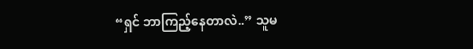“ရှင် ဘာကြည့်နေတာလဲ..” သူမ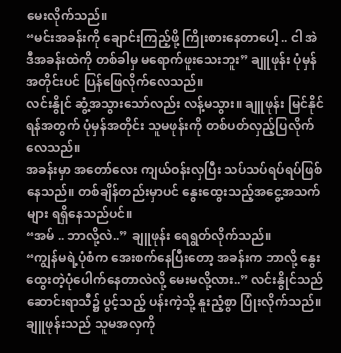မေးလိုက်သည်။
“မင်းအခန်းကို ချောင်းကြည့်ဖို့ ကြိုးစားနေတာပေါ့ .. ငါ အဲဒီအခန်းထဲကို တစ်ခါမှ မရောက်ဖူးသေးဘူး” ချူဖုန်း ပုံမှန်အတိုင်းပင် ပြန်ဖြေလိုက်လေသည်။
လင်းနွိုင် ဆွံ့အသွားသော်လည်း လန့်မသွား။ ချူဖုန်း မြင်နိုင်ရန်အတွက် ပုံမှန်အတိုင်း သူမဖုန်းကို တစ်ပတ်လှည့်ပြလိုက်လေသည်။
အခန်းမှာ အတော်လေး ကျယ်ဝန်းလှပြီး သပ်သပ်ရပ်ရပ်ဖြစ်နေသည်။ တစ်ချိန်တည်းမှာပင် နွေးထွေးသည့်အငွေ့အသက်များ ရရှိနေသည်ပင်။
“အမ် .. ဘာလို့လဲ..” ချူဖုန်း ရေရွတ်လိုက်သည်။
“ကျွန်မရဲ့ပုံစံက အေးစက်နေပြီးတော့ အခန်းက ဘာလို့ နွေးထွေးတဲ့ပုံပေါက်နေတာလဲလို့ မေးမလို့လား..” လင်းနွိုင်သည် ဆောင်းရာသီ၌ ပွင့်သည့် ပန်းကဲ့သို့ နူးညံ့စွာ ပြုံးလိုက်သည်။
ချူဖုန်းသည် သူမအလှကို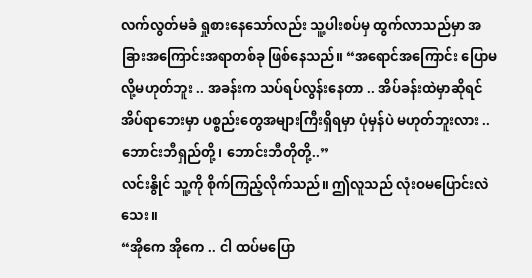လက်လွတ်မခံ ရှုစားနေသော်လည်း သူ့ပါးစပ်မှ ထွက်လာသည်မှာ အခြားအကြောင်းအရာတစ်ခု ဖြစ်နေသည်။ “အရောင်အကြောင်း ပြောမလို့မဟုတ်ဘူး .. အခန်းက သပ်ရပ်လွန်းနေတာ .. အိပ်ခန်းထဲမှာဆိုရင် အိပ်ရာဘေးမှာ ပစ္စည်းတွေအများကြီးရှိရမှာ ပုံမှန်ပဲ မဟုတ်ဘူးလား .. ဘောင်းဘီရှည်တို့၊ ဘောင်းဘီတိုတို့..”
လင်းနွိုင် သူ့ကို စိုက်ကြည့်လိုက်သည်။ ဤလူသည် လုံးဝမပြောင်းလဲသေး။
“အိုကေ အိုကေ .. ငါ ထပ်မပြော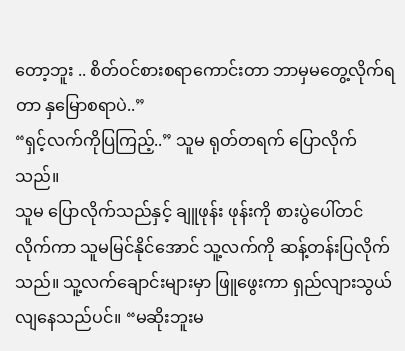တော့ဘူး .. စိတ်ဝင်စားစရာကောင်းတာ ဘာမှမတွေ့လိုက်ရတာ နှမြောစရာပဲ..”
“ရှင့်လက်ကိုပြကြည့်..” သူမ ရုတ်တရက် ပြောလိုက်သည်။
သူမ ပြောလိုက်သည်နှင့် ချူဖုန်း ဖုန်းကို စားပွဲပေါ်တင်လိုက်ကာ သူမမြင်နိုင်အောင် သူ့လက်ကို ဆန့်တန်းပြလိုက်သည်။ သူ့လက်ချောင်းများမှာ ဖြူဖွေးကာ ရှည်လျားသွယ်လျနေသည်ပင်။ “မဆိုးဘူးမ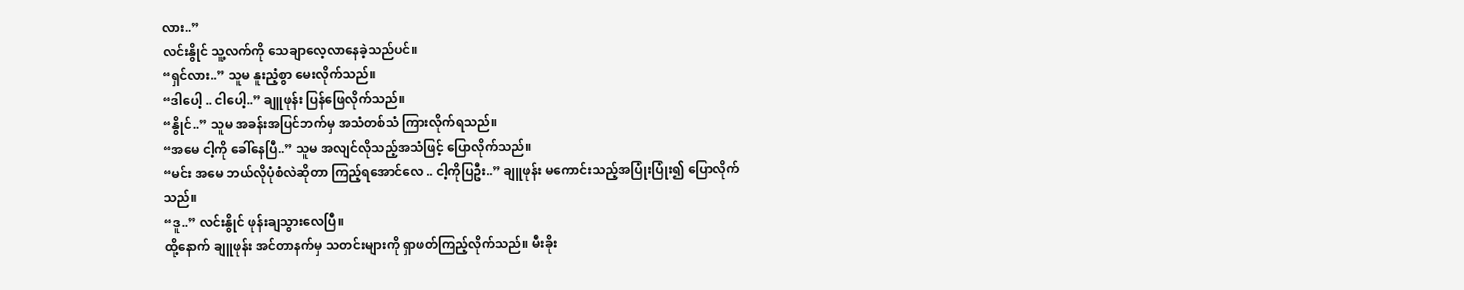လား..”
လင်းနွိုင် သူ့လက်ကို သေချာလေ့လာနေခဲ့သည်ပင်။
“ရှင်လား..” သူမ နူးညံ့စွာ မေးလိုက်သည်။
“ဒါပေါ့ .. ငါပေါ့..” ချူဖုန်း ပြန်ဖြေလိုက်သည်။
“နွိုင်..” သူမ အခန်းအပြင်ဘက်မှ အသံတစ်သံ ကြားလိုက်ရသည်။
“အမေ ငါ့ကို ခေါ်နေပြီ..” သူမ အလျင်လိုသည့်အသံဖြင့် ပြောလိုက်သည်။
“မင်း အမေ ဘယ်လိုပုံစံလဲဆိုတာ ကြည့်ရအောင်လေ .. ငါ့ကိုပြဦး..” ချူဖုန်း မကောင်းသည့်အပြုံးပြုံး၍ ပြောလိုက်သည်။
“ဒူ..” လင်းနွိုင် ဖုန်းချသွားလေပြီ။
ထို့နောက် ချူဖုန်း အင်တာနက်မှ သတင်းများကို ရှာဖတ်ကြည့်လိုက်သည်။ မီးခိုး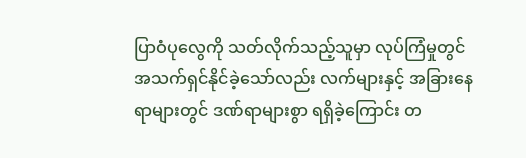ပြာဝံပုလွေကို သတ်လိုက်သည့်သူမှာ လုပ်ကြံမှုတွင် အသက်ရှင်နိုင်ခဲ့သော်လည်း လက်များနှင့် အခြားနေရာများတွင် ဒဏ်ရာများစွာ ရရှိခဲ့ကြောင်း တ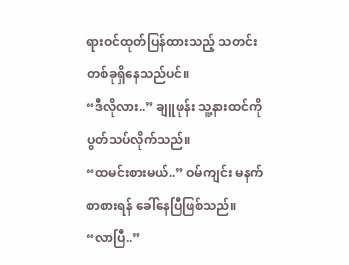ရားဝင်ထုတ်ပြန်ထားသည့် သတင်းတစ်ခုရှိနေသည်ပင်။
“ဒီလိုလား..” ချူဖုန်း သူ့နားထင်ကို ပွတ်သပ်လိုက်သည်။
“ထမင်းစားမယ်..” ဝမ်ကျင်း မနက်စာစားရန် ခေါ်နေပြီဖြစ်သည်။
“လာပြီ..”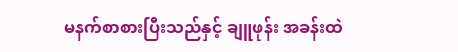မနက်စာစားပြီးသည်နှင့် ချူဖုန်း အခန်းထဲ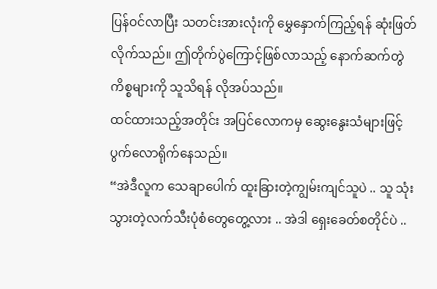ပြန်ဝင်လာပြီး သတင်းအားလုံးကို မွှေနှောက်ကြည့်ရန် ဆုံးဖြတ်လိုက်သည်။ ဤတိုက်ပွဲကြောင့်ဖြစ်လာသည့် နောက်ဆက်တွဲကိစ္စများကို သူသိရန် လိုအပ်သည်။
ထင်ထားသည့်အတိုင်း အပြင်လောကမှ ဆွေးနွေးသံများဖြင့် ပွက်လောရိုက်နေသည်။
“အဲဒီလူက သေချာပေါက် ထူးခြားတဲ့ကျွမ်းကျင်သူပဲ .. သူ သုံးသွားတဲ့လက်သီးပုံစံတွေတွေ့လား .. အဲဒါ ရှေးခေတ်စတိုင်ပဲ ..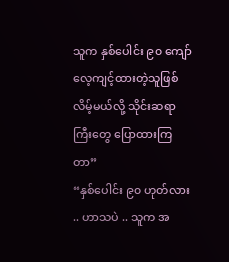သူက နှစ်ပေါင်း ၉၀ ကျော် လေ့ကျင့်ထားတဲ့သူဖြစ်လိမ့်မယ်လို့ သိုင်းဆရာကြီးတွေ ပြောထားကြတာ”
“နှစ်ပေါင်း ၉၀ ဟုတ်လား .. ဟာသပဲ .. သူက အ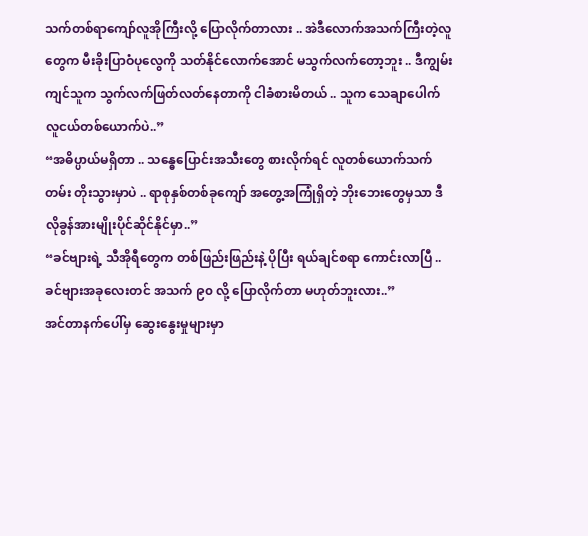သက်တစ်ရာကျော်လူအိုကြီးလို့ ပြောလိုက်တာလား .. အဲဒီလောက်အသက်ကြီးတဲ့လူတွေက မီးခိုးပြာဝံပုလွေကို သတ်နိုင်လောက်အောင် မသွက်လက်တော့ဘူး .. ဒီကျွမ်းကျင်သူက သွက်လက်ဖြတ်လတ်နေတာကို ငါခံစားမိတယ် .. သူက သေချာပေါက် လူငယ်တစ်ယောက်ပဲ..”
“အဓိပ္ပာယ်မရှိတာ .. သန္ဓေပြောင်းအသီးတွေ စားလိုက်ရင် လူတစ်ယောက်သက်တမ်း တိုးသွားမှာပဲ .. ရာစုနှစ်တစ်ခုကျော် အတွေ့အကြုံရှိတဲ့ ဘိုးဘေးတွေမှသာ ဒီလိုခွန်အားမျိုးပိုင်ဆိုင်နိုင်မှာ..”
“ခင်ဗျားရဲ့ သီအိုရီတွေက တစ်ဖြည်းဖြည်းနဲ့ ပိုပြီး ရယ်ချင်စရာ ကောင်းလာပြီ .. ခင်ဗျားအခုလေးတင် အသက် ၉၀ လို့ ပြောလိုက်တာ မဟုတ်ဘူးလား..”
အင်တာနက်ပေါ်မှ ဆွေးနွေးမှုများမှာ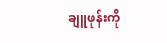ချူဖုန်းကို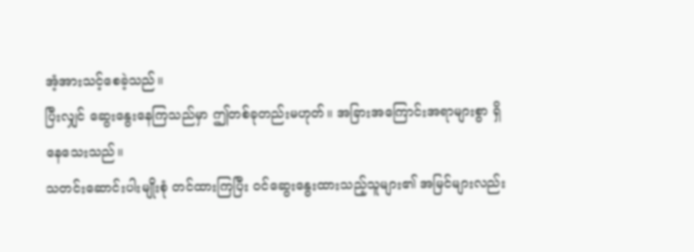အံ့အားသင့်စေခဲ့သည်။
ပြီးလျှင် ဆွေးနွေးနေကြသည်မှာ ဤတစ်ခုတည်းမဟုတ်။ အခြားအကြောင်းအရာများစွာ ရှိနေသေးသည်။
သတင်းဆောင်းပါးမျိုးစုံ တင်ထားကြပြီး ဝင်ဆွေးနွေးထားသည့်သူများ၏ အမြင်များလည်း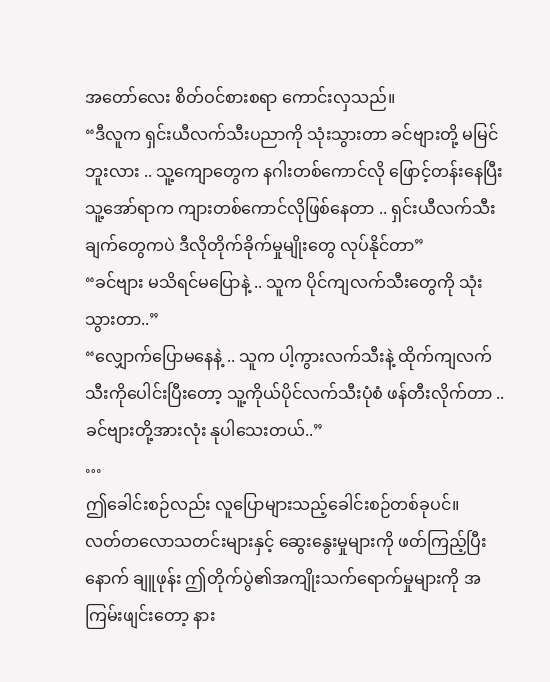အတော်လေး စိတ်ဝင်စားစရာ ကောင်းလှသည်။
“ဒီလူက ရှင်းယီလက်သီးပညာကို သုံးသွားတာ ခင်ဗျားတို့ မမြင်ဘူးလား .. သူ့ကျောတွေက နဂါးတစ်ကောင်လို ဖြောင့်တန်းနေပြီး သူ့အော်ရာက ကျားတစ်ကောင်လိုဖြစ်နေတာ .. ရှင်းယီလက်သီးချက်တွေကပဲ ဒီလိုတိုက်ခိုက်မှုမျိုးတွေ လုပ်နိုင်တာ”
“ခင်ဗျား မသိရင်မပြောနဲ့ .. သူက ပိုင်ကျလက်သီးတွေကို သုံးသွားတာ..”
“လျှောက်ပြောမနေနဲ့ .. သူက ပါ့ကွားလက်သီးနဲ့ ထိုက်ကျလက်သီးကိုပေါင်းပြီးတော့ သူ့ကိုယ်ပိုင်လက်သီးပုံစံ ဖန်တီးလိုက်တာ .. ခင်ဗျားတို့အားလုံး နုပါသေးတယ်..”
…
ဤခေါင်းစဉ်လည်း လူပြောများသည့်ခေါင်းစဉ်တစ်ခုပင်။
လတ်တလောသတင်းများနှင့် ဆွေးနွေးမှုများကို ဖတ်ကြည့်ပြီးနောက် ချူဖုန်း ဤတိုက်ပွဲ၏အကျိုးသက်ရောက်မှုများကို အကြမ်းဖျင်းတော့ နား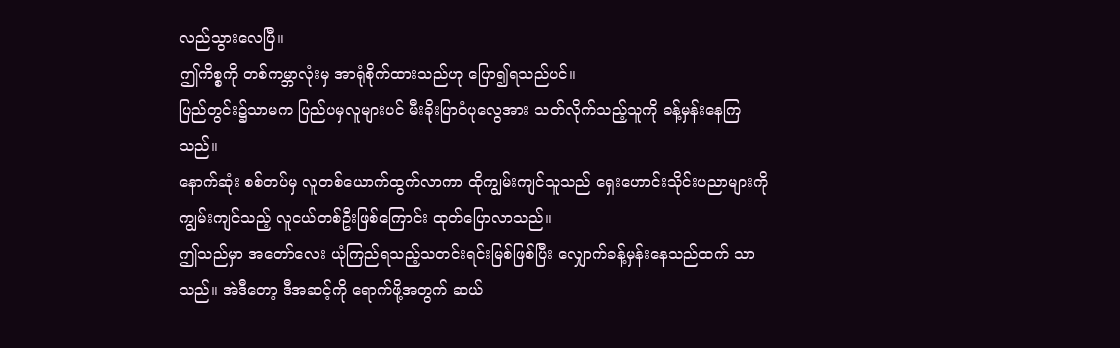လည်သွားလေပြီ။
ဤကိစ္စကို တစ်ကမ္ဘာလုံးမှ အာရုံစိုက်ထားသည်ဟု ပြော၍ရသည်ပင်။
ပြည်တွင်း၌သာမက ပြည်ပမှလူများပင် မီးခိုးပြာဝံပုလွေအား သတ်လိုက်သည့်သူကို ခန့်မှန်းနေကြသည်။
နောက်ဆုံး စစ်တပ်မှ လူတစ်ယောက်ထွက်လာကာ ထိုကျွမ်းကျင်သူသည် ရှေးဟောင်းသိုင်းပညာများကို ကျွမ်းကျင်သည့် လူငယ်တစ်ဦးဖြစ်ကြောင်း ထုတ်ပြောလာသည်။
ဤသည်မှာ အတော်လေး ယုံကြည်ရသည့်သတင်းရင်းမြစ်ဖြစ်ပြီး လျှောက်ခန့်မှန်းနေသည်ထက် သာသည်။ အဲဒီတော့ ဒီအဆင့်ကို ရောက်ဖို့အတွက် ဆယ်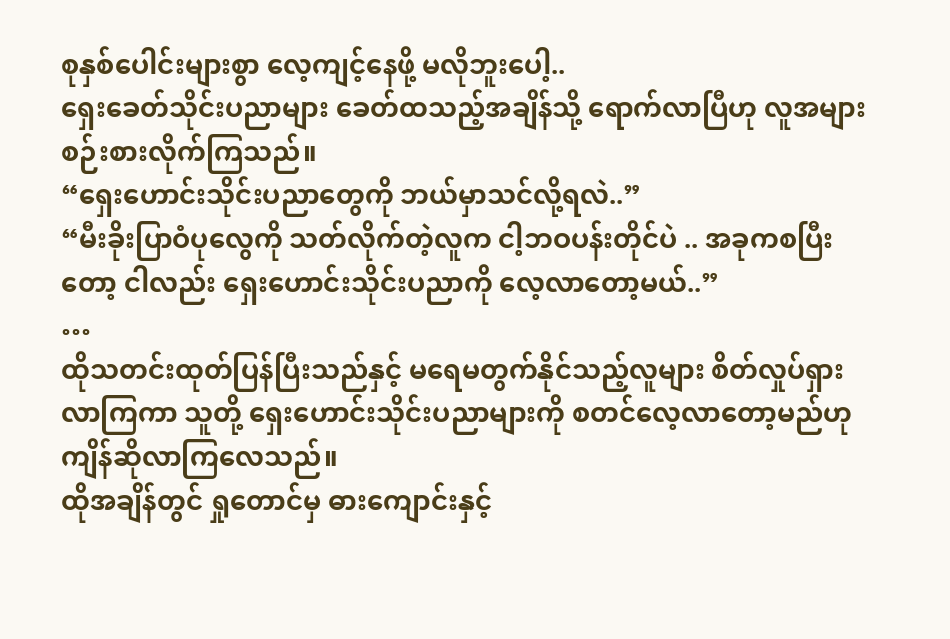စုနှစ်ပေါင်းများစွာ လေ့ကျင့်နေဖို့ မလိုဘူးပေါ့..
ရှေးခေတ်သိုင်းပညာများ ခေတ်ထသည့်အချိန်သို့ ရောက်လာပြီဟု လူအများ စဉ်းစားလိုက်ကြသည်။
“ရှေးဟောင်းသိုင်းပညာတွေကို ဘယ်မှာသင်လို့ရလဲ..”
“မီးခိုးပြာဝံပုလွေကို သတ်လိုက်တဲ့လူက ငါ့ဘဝပန်းတိုင်ပဲ .. အခုကစပြီးတော့ ငါလည်း ရှေးဟောင်းသိုင်းပညာကို လေ့လာတော့မယ်..”
…
ထိုသတင်းထုတ်ပြန်ပြီးသည်နှင့် မရေမတွက်နိုင်သည့်လူများ စိတ်လှုပ်ရှားလာကြကာ သူတို့ ရှေးဟောင်းသိုင်းပညာများကို စတင်လေ့လာတော့မည်ဟု ကျိန်ဆိုလာကြလေသည်။
ထိုအချိန်တွင် ရှုတောင်မှ ဓားကျောင်းနှင့်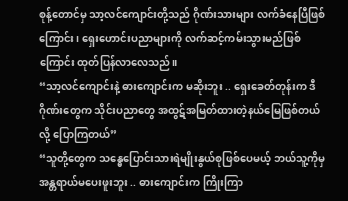စုန့်တောင်မှ သာ့လင်ကျောင်းတို့သည် ဂိုဏ်းသားများ လက်ခံနေပြီဖြစ်ကြောင်း၊ ရှေးဟောင်းပညာများကို လက်ဆင့်ကမ်းသွားမည်ဖြစ်ကြောင်း ထုတ်ပြန်လာလေသည်။
“သာ့လင်ကျောင်းနဲ့ ဓားကျောင်းက မဆိုးဘူး .. ရှေးခေတ်တုန်းက ဒီဂိုဏ်းတွေက သိုင်းပညာတွေ အထွဋ်အမြတ်ထားတဲ့နယ်မြေဖြစ်တယ်လို့ ပြောကြတယ်”
“သူတို့တွေက သန္ဓေပြောင်းသားရဲမျိုးနွယ်စုဖြစ်ပေမယ့် ဘယ်သူ့ကိုမှ အန္တရာယ်မပေးဖူးဘူး .. ဓားကျောင်းက ကြိုးကြာ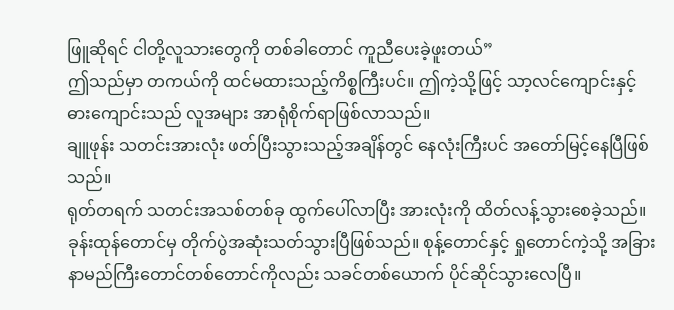ဖြူဆိုရင် ငါတို့လူသားတွေကို တစ်ခါတောင် ကူညီပေးခဲ့ဖူးတယ်”
ဤသည်မှာ တကယ်ကို ထင်မထားသည့်ကိစ္စကြီးပင်။ ဤကဲ့သို့ဖြင့် သာ့လင်ကျောင်းနှင့် ဓားကျောင်းသည် လူအများ အာရုံစိုက်ရာဖြစ်လာသည်။
ချူဖုန်း သတင်းအားလုံး ဖတ်ပြီးသွားသည့်အချိန်တွင် နေလုံးကြီးပင် အတော်မြင့်နေပြီဖြစ်သည်။
ရုတ်တရက် သတင်းအသစ်တစ်ခု ထွက်ပေါ်လာပြီး အားလုံးကို ထိတ်လန့်သွားစေခဲ့သည်။
ခုန်းထုန်တောင်မှ တိုက်ပွဲအဆုံးသတ်သွားပြီဖြစ်သည်။ စုန့်တောင်နှင့် ရှုတောင်ကဲ့သို့ အခြားနာမည်ကြီးတောင်တစ်တောင်ကိုလည်း သခင်တစ်ယောက် ပိုင်ဆိုင်သွားလေပြီ။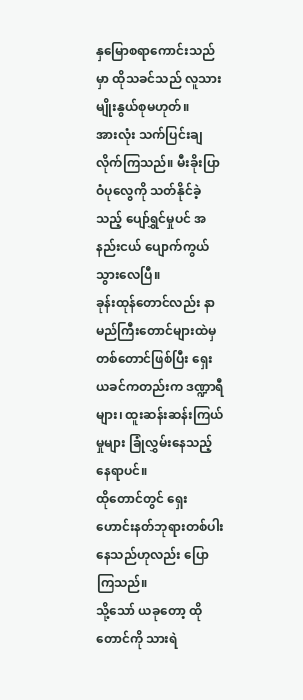နှမြောစရာကောင်းသည်မှာ ထိုသခင်သည် လူသားမျိုးနွယ်စုမဟုတ်။
အားလုံး သက်ပြင်းချလိုက်ကြသည်။ မီးခိုးပြာဝံပုလွေကို သတ်နိုင်ခဲ့သည့် ပျော်ရွှင်မှုပင် အနည်းငယ် ပျောက်ကွယ်သွားလေပြီ။
ခုန်းထုန်တောင်လည်း နာမည်ကြီးတောင်များထဲမှ တစ်တောင်ဖြစ်ပြီး ရှေးယခင်ကတည်းက ဒဏ္ဍာရီများ၊ ထူးဆန်းဆန်းကြယ်မှုများ ခြုံလွှမ်းနေသည့် နေရာပင်။
ထိုတောင်တွင် ရှေးဟောင်းနတ်ဘုရားတစ်ပါး နေသည်ဟုလည်း ပြောကြသည်။
သို့သော် ယခုတော့ ထိုတောင်ကို သားရဲ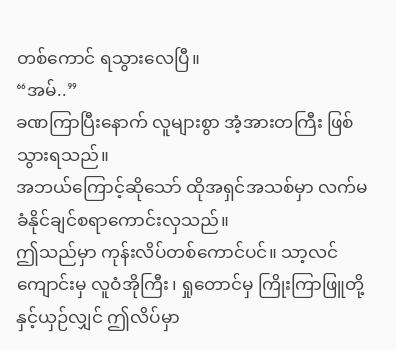တစ်ကောင် ရသွားလေပြီ။
“အမ်..”
ခဏကြာပြီးနောက် လူများစွာ အံ့အားတကြီး ဖြစ်သွားရသည်။
အဘယ်ကြောင့်ဆိုသော် ထိုအရှင်အသစ်မှာ လက်မခံနိုင်ချင်စရာကောင်းလှသည်။
ဤသည်မှာ ကုန်းလိပ်တစ်ကောင်ပင်။ သာ့လင်ကျောင်းမှ လူဝံအိုကြီး၊ ရှုတောင်မှ ကြိုးကြာဖြူတို့နှင့်ယှဉ်လျှင် ဤလိပ်မှာ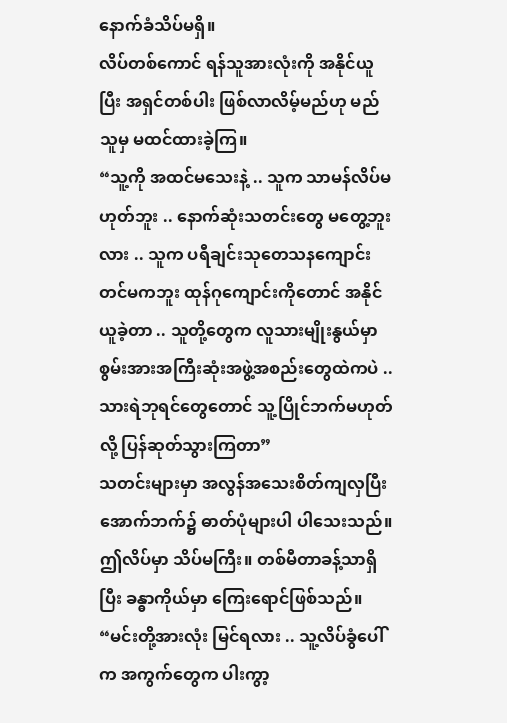နောက်ခံသိပ်မရှိ။
လိပ်တစ်ကောင် ရန်သူအားလုံးကို အနိုင်ယူပြီး အရှင်တစ်ပါး ဖြစ်လာလိမ့်မည်ဟု မည်သူမှ မထင်ထားခဲ့ကြ။
“သူ့ကို အထင်မသေးနဲ့ .. သူက သာမန်လိပ်မဟုတ်ဘူး .. နောက်ဆုံးသတင်းတွေ မတွေ့ဘူးလား .. သူက ပရီချင်းသုတေသနကျောင်းတင်မကဘူး ထုန်ဂုကျောင်းကိုတောင် အနိုင်ယူခဲ့တာ .. သူတို့တွေက လူသားမျိုးနွယ်မှာ စွမ်းအားအကြီးဆုံးအဖွဲ့အစည်းတွေထဲကပဲ .. သားရဲဘုရင်တွေတောင် သူ့ပြိုင်ဘက်မဟုတ်လို့ ပြန်ဆုတ်သွားကြတာ”
သတင်းများမှာ အလွန်အသေးစိတ်ကျလှပြီး အောက်ဘက်၌ ဓာတ်ပုံများပါ ပါသေးသည်။
ဤလိပ်မှာ သိပ်မကြီး။ တစ်မီတာခန့်သာရှိပြီး ခန္ဓာကိုယ်မှာ ကြေးရောင်ဖြစ်သည်။
“မင်းတို့အားလုံး မြင်ရလား .. သူ့လိပ်ခွံပေါ်က အကွက်တွေက ပါးကွာ့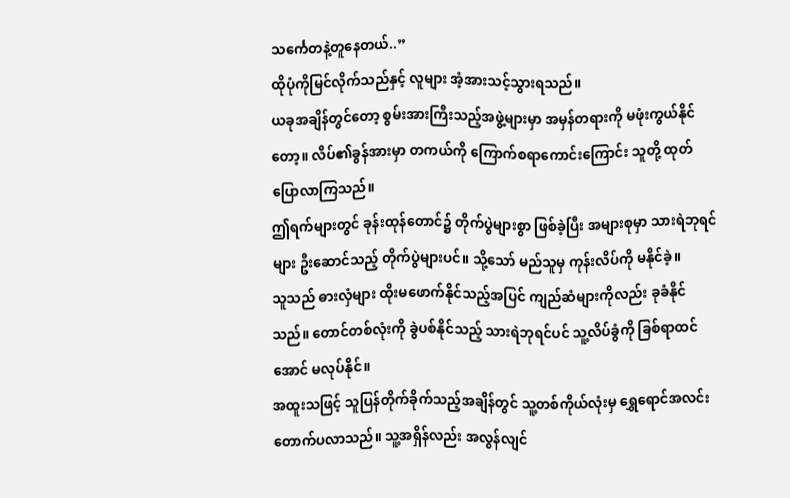သင်္ကေတနဲ့တူနေတယ်..”
ထိုပုံကိုမြင်လိုက်သည်နှင့် လူများ အံ့အားသင့်သွားရသည်။
ယခုအချိန်တွင်တော့ စွမ်းအားကြီးသည့်အဖွဲ့များမှာ အမှန်တရားကို မဖုံးကွယ်နိုင်တော့။ လိပ်၏ခွန်အားမှာ တကယ်ကို ကြောက်စရာကောင်းကြောင်း သူတို့ ထုတ်ပြောလာကြသည်။
ဤရက်များတွင် ခုန်းထုန်တောင်၌ တိုက်ပွဲများစွာ ဖြစ်ခဲ့ပြီး အများစုမှာ သားရဲဘုရင်များ ဦးဆောင်သည့် တိုက်ပွဲများပင်။ သို့သော် မည်သူမှ ကုန်းလိပ်ကို မနိုင်ခဲ့။
သူသည် ဓားလှံများ ထိုးမဖောက်နိုင်သည့်အပြင် ကျည်ဆံများကိုလည်း ခုခံနိုင်သည်။ တောင်တစ်လုံးကို ခွဲပစ်နိုင်သည့် သားရဲဘုရင်ပင် သူ့လိပ်ခွံကို ခြစ်ရာထင်အောင် မလုပ်နိုင်။
အထူးသဖြင့် သူပြန်တိုက်ခိုက်သည့်အချိန်တွင် သူ့တစ်ကိုယ်လုံးမှ ရွှေရောင်အလင်း တောက်ပလာသည်။ သူ့အရှိန်လည်း အလွန်လျင်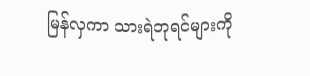မြန်လှကာ သားရဲဘုရင်များကို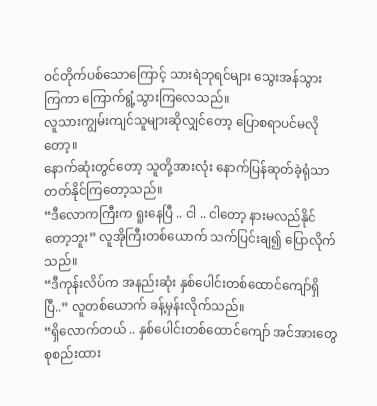ဝင်တိုက်ပစ်သောကြောင့် သားရဲဘုရင်များ သွေးအန်သွားကြကာ ကြောက်ရွံ့သွားကြလေသည်။
လူသားကျွမ်းကျင်သူများဆိုလျှင်တော့ ပြောစရာပင်မလိုတော့။
နောက်ဆုံးတွင်တော့ သူတို့အားလုံး နောက်ပြန်ဆုတ်ခဲ့ရုံသာ တတ်နိုင်ကြတော့သည်။
“ဒီလောကကြီးက ရူးနေပြီ .. ငါ .. ငါတော့ နားမလည်နိုင်တော့ဘူး” လူအိုကြီးတစ်ယောက် သက်ပြင်းချ၍ ပြောလိုက်သည်။
“ဒီကုန်းလိပ်က အနည်းဆုံး နှစ်ပေါင်းတစ်ထောင်ကျော်ရှိပြီ..” လူတစ်ယောက် ခန့်မှန်းလိုက်သည်။
“ရှိလောက်တယ် .. နှစ်ပေါင်းတစ်ထောင်ကျော် အင်အားတွေ စုစည်းထား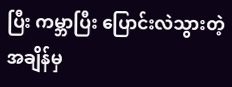ပြီး ကမ္ဘာပြီး ပြောင်းလဲသွားတဲ့အချိန်မှ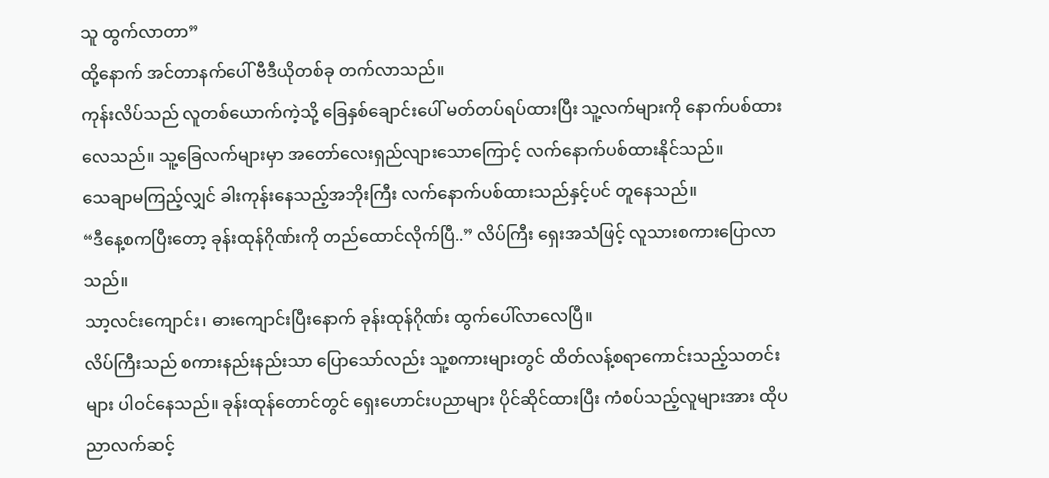သူ ထွက်လာတာ”
ထို့နောက် အင်တာနက်ပေါ် ဗီဒီယိုတစ်ခု တက်လာသည်။
ကုန်းလိပ်သည် လူတစ်ယောက်ကဲ့သို့ ခြေနှစ်ချောင်းပေါ် မတ်တပ်ရပ်ထားပြီး သူ့လက်များကို နောက်ပစ်ထားလေသည်။ သူ့ခြေလက်များမှာ အတော်လေးရှည်လျားသောကြောင့် လက်နောက်ပစ်ထားနိုင်သည်။
သေချာမကြည့်လျှင် ခါးကုန်းနေသည့်အဘိုးကြီး လက်နောက်ပစ်ထားသည်နှင့်ပင် တူနေသည်။
“ဒီနေ့စကပြီးတော့ ခုန်းထုန်ဂိုဏ်းကို တည်ထောင်လိုက်ပြီ..” လိပ်ကြီး ရှေးအသံဖြင့် လူသားစကားပြောလာသည်။
သာ့လင်းကျောင်း၊ ဓားကျောင်းပြီးနောက် ခုန်းထုန်ဂိုဏ်း ထွက်ပေါ်လာလေပြီ။
လိပ်ကြီးသည် စကားနည်းနည်းသာ ပြောသော်လည်း သူ့စကားများတွင် ထိတ်လန့်စရာကောင်းသည့်သတင်းများ ပါဝင်နေသည်။ ခုန်းထုန်တောင်တွင် ရှေးဟောင်းပညာများ ပိုင်ဆိုင်ထားပြီး ကံစပ်သည့်လူများအား ထိုပညာလက်ဆင့်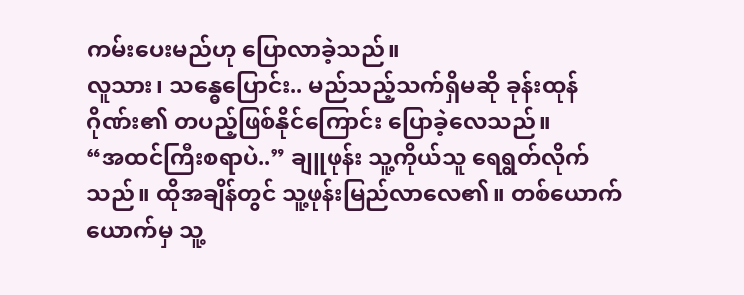ကမ်းပေးမည်ဟု ပြောလာခဲ့သည်။
လူသား၊ သန္ဓေပြောင်း.. မည်သည့်သက်ရှိမဆို ခုန်းထုန်ဂိုဏ်း၏ တပည့်ဖြစ်နိုင်ကြောင်း ပြောခဲ့လေသည်။
“အထင်ကြီးစရာပဲ..” ချူဖုန်း သူ့ကိုယ်သူ ရေရွတ်လိုက်သည်။ ထိုအချိန်တွင် သူ့ဖုန်းမြည်လာလေ၏။ တစ်ယောက်ယောက်မှ သူ့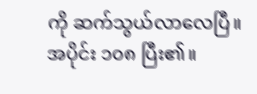ကို ဆက်သွယ်လာလေပြီ။
အပိုင်း ၁၀၈ ပြီး၏။